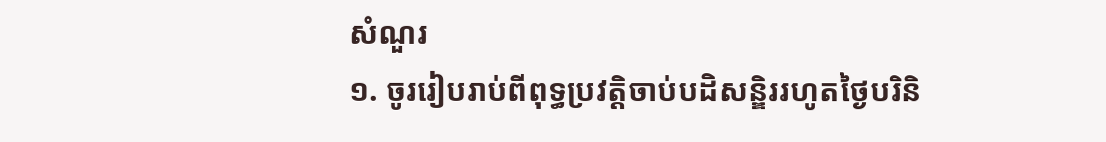សំណួរ
១. ចូររៀបរាប់ពីពុទ្ធប្រវត្តិចាប់បដិសន្ឌិររហូតថ្ងៃបរិនិ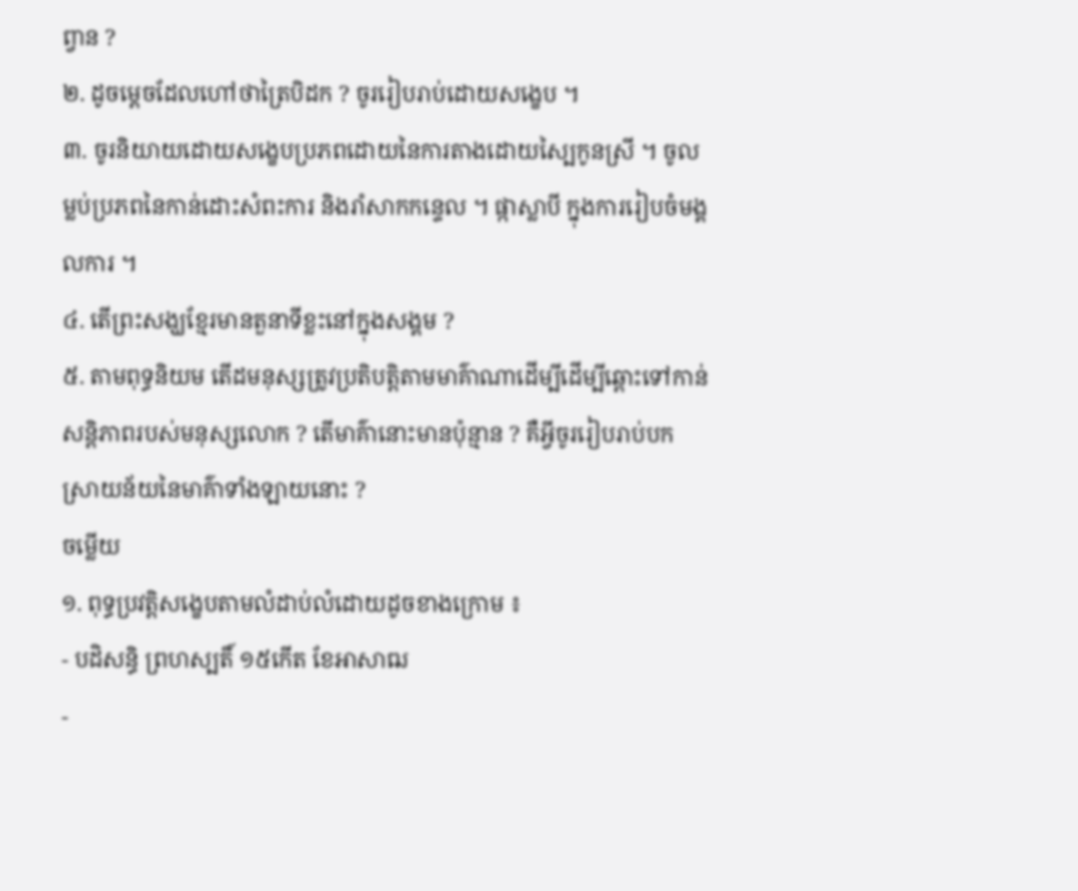ព្វាន ?
២. ដូចម្ដេចដែលហៅថាត្រៃបិដក ? ចូររៀបរាប់ដោយសង្ខេប ។
៣. ចូរនិយាយដោយសង្ខេបប្រភពដោយនៃការតាងដោយស្បៃកូនស្រី ។ ចូលម្លប់ប្រភពនៃកាន់ដោះសំពះការ និងរាំសាកកន្ទេល ។ ផ្កាស្លាបី ក្នុងការរៀបចំមង្គលការ ។
៤. តើព្រះសង្ឃខ្មែរមានតួនាទីខ្លះនៅក្នុងសង្គម ?
៥. តាមពុទ្ធនិយម តើដមនុស្សត្រូវប្រតិបត្តិតាមមាគ៌ាណាដើម្បីដើម្បីឆ្ពោះទៅកាន់សន្ដិភាពរបស់មនុស្សលោក ? តើមាគ៌ានោះមានប៉ុន្មាន ? គឺអ្វីចូររៀបរាប់បកស្រាយន័យនៃមាគ៌ាទាំងឡាយនោះ ?
ចម្លើយ
១. ពុទ្ធប្រវត្តិសង្ខេបតាមលំដាប់លំដោយដូចខាងក្រោម ៖
- បដិសន្ធិ ព្រហស្បតិ៍ ១៥កើត ខែអាសាឍ
-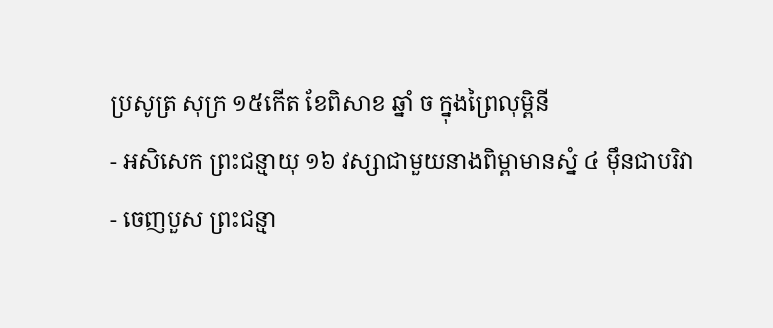ប្រសូត្រ សុក្រ ១៥កើត ខែពិសាខ ឆ្នាំ ច ក្នុងព្រៃលុម្ពិនី
- អសិសេក ព្រះជន្មាយុ ១៦ វស្សាជាមួយនាងពិម្ពាមានស្នំ ៤ ម៉ឹនជាបរិវា
- ចេញបួស ព្រះជន្មា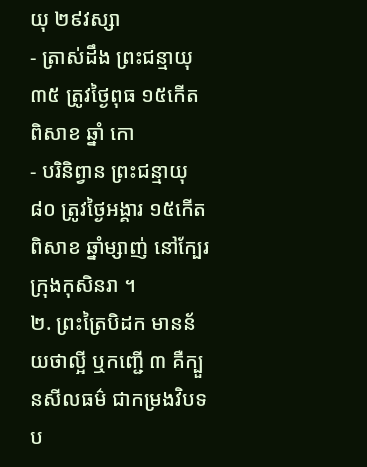យុ ២៩វស្សា
- ត្រាស់ដឹង ព្រះជន្មាយុ ៣៥ ត្រូវថ្ងៃពុធ ១៥កើត ពិសាខ ឆ្នាំ កោ
- បរិនិព្វាន ព្រះជន្មាយុ ៨០ ត្រូវថ្ងៃអង្គារ ១៥កើត ពិសាខ ឆ្នាំម្សាញ់ នៅក្បែរក្រុងកុសិនរា ។
២. ព្រះត្រៃបិដក មានន័យថាល្អី ឬកញ្ជើ ៣ គឺក្បួនសីលធម៌ ជាកម្រងវិបទប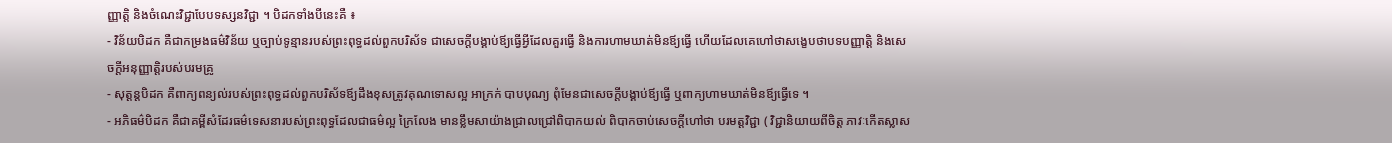ញ្ញាត្តិ និងចំណេះវិជ្ជាបែបទស្សនវិជ្ជា ។ បិដកទាំងបីនេះគឺ ៖
- វិន័យបិដក គឺជាកម្រងធម៌វិន័យ ឬច្បាប់ទូន្មានរបស់ព្រះពុទ្ធដល់ពួកបរិស័ទ ជាសេចក្ដីបង្គាប់ឪ្យធ្វើអ្វីដែលគួរធ្វើ និងការហាមឃាត់មិនឪ្យធ្វើ ហើយដែលគេហៅថាសង្ខេបថាបទបញ្ញាត្តិ និងសេចក្ដីអនុញ្ញាត្តិរបស់បរមគ្រូ
- សុត្ដន្ដបិដក គឺពាក្យពន្យល់របស់ព្រះពុទ្ធដល់ពួកបរិស័ទឪ្យដឹងខុសត្រូវគុណទោសល្អ អាក្រក់ បាបបុណ្យ ពុំមែនជាសេចក្ដីបង្គាប់ឪ្យធើ្វ ឬពាក្យហាមឃាត់មិនឪ្យធ្វើទេ ។
- អភិធម៌បិដក គឺជាគម្ពីសំដែរធម៌ទេសនារបស់ព្រះពុទ្ធដែលជាធម៌ល្អ ក្រៃលែង មានខ្លឹមសាយ៉ាងជ្រាលជ្រៅពិបាកយល់ ពិបាកចាប់សេចក្ដីហៅថា បរមត្តវិជ្ជា ( វិជ្ជានិយាយពីចិត្ត ភាវៈកើតស្លាស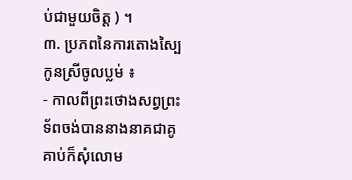ប់ជាមួយចិត្ត ) ។
៣. ប្រភពនៃការតោងស្បៃកូនស្រីចូលប្លម់ ៖
- កាលពីព្រះថោងសព្វព្រះទ័ពចង់បាននាងនាគជាគូគាប់ក៏សុំលោម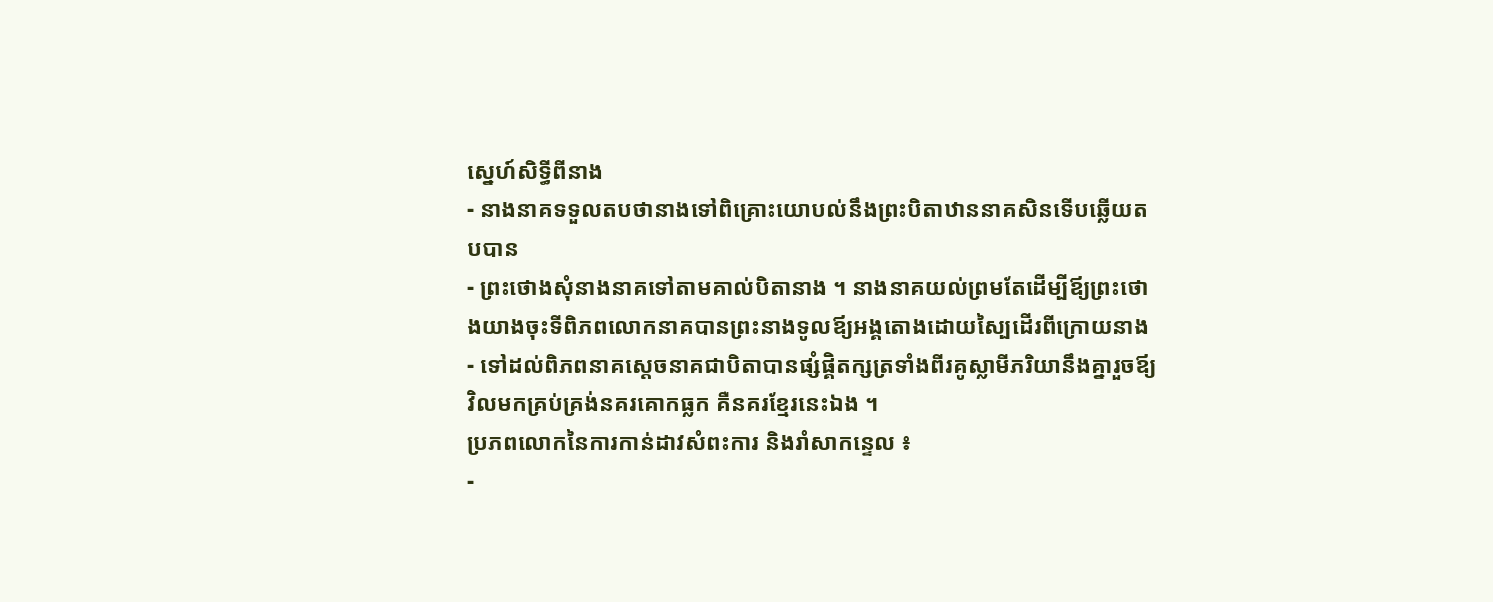សេ្នហ៍សិទ្ធីពីនាង
- នាងនាគទទួលតបថានាងទៅពិគ្រោះយោបល់នឹងព្រះបិតាឋាននាគសិនទើបឆ្លើយតបបាន
- ព្រះថោងសុំនាងនាគទៅតាមគាល់បិតានាង ។ នាងនាគយល់ព្រមតែដើម្បីឪ្យព្រះថោងយាងចុះទីពិភពលោកនាគបានព្រះនាងទូលឪ្យអង្គតោងដោយស្បៃដើរពីក្រោយនាង
- ទៅដល់ពិភពនាគសេ្ដចនាគជាបិតាបានផ្សំផ្គិតក្សត្រទាំងពីរគូស្លាមីភរិយានឹងគ្នារួចឪ្យវិលមកគ្រប់គ្រង់នគរគោកធ្លក គឺនគរខ្មែរនេះឯង ។
ប្រភពលោកនៃការកាន់ដាវសំពះការ និងរាំសាកន្ទេល ៖
-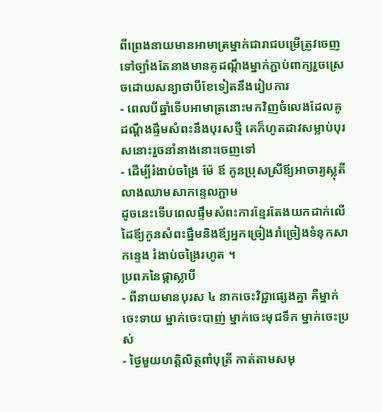ពីព្រេងនាយមានអាមាត្រម្នាក់ជារាជបម្រើត្រូវចេញទៅច្បាំងតែនាងមានគូដណ្ដឹងម្នាក់ភ្ជាប់ពាក្យរួចស្រេចដោយសន្យាថាបីខែទៀតនឹងរៀបការ
- ពេលបីឆ្នាំទើបអាមាត្រនោះមកវិញចំលេងដែលគូដណ្ដឹងផ្ទឹមសំពះនឹងបុរសថ្មី គេក៏ហូតដាវសម្លាប់បុរសនោះរួចនាំនាងនោះចេញទៅ
- ដើម្បីរំងាប់ចង្រៃ ម៉ែ ឪ កូនប្រុសស្រីឪ្យអាចារ្យស្លុតីលាងឈាមសាកន្ទេលភ្ជាម
ដូចនេះទើបពេលផ្ទឹមសំពះការខ្មែរតែងយកដាក់លើដៃឪ្យកូនសំពះផ្នឹមនិងឪ្យអ្នកច្រៀងរាំច្រៀងទំនុកសាកន្ទេង រំងាប់ចង្រៃរហូត ។
ប្រពភនៃផ្កាស្លាបី
- ពីនាយមានបុរស ៤ នាកចេះវិជ្ជាផ្សេងគ្នា គឺម្នាក់ចេះទាយ ម្នាក់ចេះបាញ់ ម្នាក់ចេះមុជទឹក ម្នាក់ចេះប្រស់
- ថ្ងៃមួយហតិ្ដលិត្ថពាំបុត្រី កាត់តាមសមុ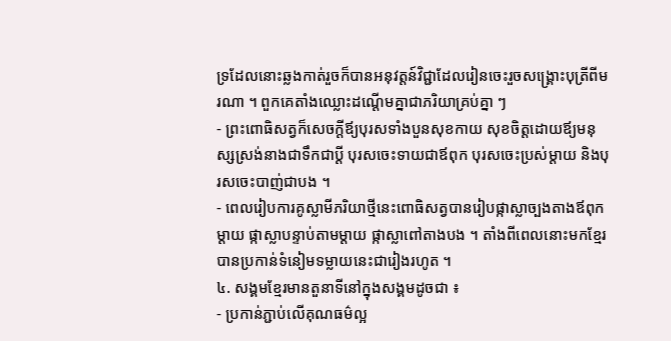ទ្រដែលនោះឆ្លងកាត់រួចក៏បានអនុវត្តន៍វិជ្ជាដែលរៀនចេះរួចសង្រ្គោះបុត្រីពីមរណា ។ ពួកគេតាំងឈ្លោះដណ្ដើមគ្នាជាភរិយាគ្រប់គ្នា ៗ
- ព្រះពោធិសត្វក៏សេចក្ដីឪ្យបុរសទាំងបួនសុខកាយ សុខចិត្តដោយឪ្យមនុស្សស្រង់នាងជាទឹកជាប្ដី បុរសចេះទាយជាឪពុក បុរសចេះប្រស់ម្ដាយ និងបុរសចេះបាញ់ជាបង ។
- ពេលរៀបការគូស្លាមីភរិយាថ្មីនេះពោធិសត្វបានរៀបផ្កាស្លាច្បងតាងឪពុកម្ដាយ ផ្កាស្លាបន្ទាប់តាមម្ដាយ ផ្កាស្លាពៅតាងបង ។ តាំងពីពេលនោះមកខ្មែរបានប្រកាន់ទំនៀមទម្លាយនេះជារៀងរហូត ។
៤. សង្គមខ្មែរមានតួនាទីនៅក្នុងសង្គមដូចជា ៖
- ប្រកាន់ភ្ជាប់លើគុណធម៌ល្អ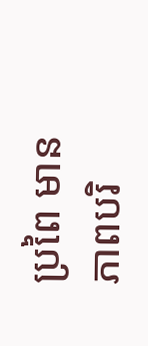ប្រពៃ មានភាពបរិ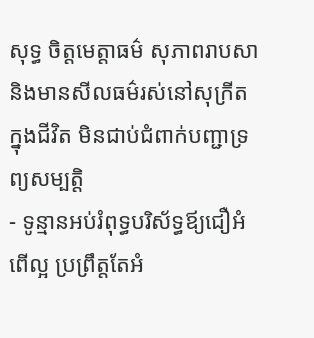សុទ្ធ ចិត្តមេត្តាធម៌ សុភាពរាបសា និងមានសីលធម៌រស់នៅសុក្រីតក្នុងជីវិត មិនជាប់ជំពាក់បញ្ជាទ្រព្យសម្បត្តិ
- ទូន្មានអប់រំពុទ្ធបរិស័ទ្ធឪ្យជឿអំពើល្អ ប្រព្រឹត្តតែអំ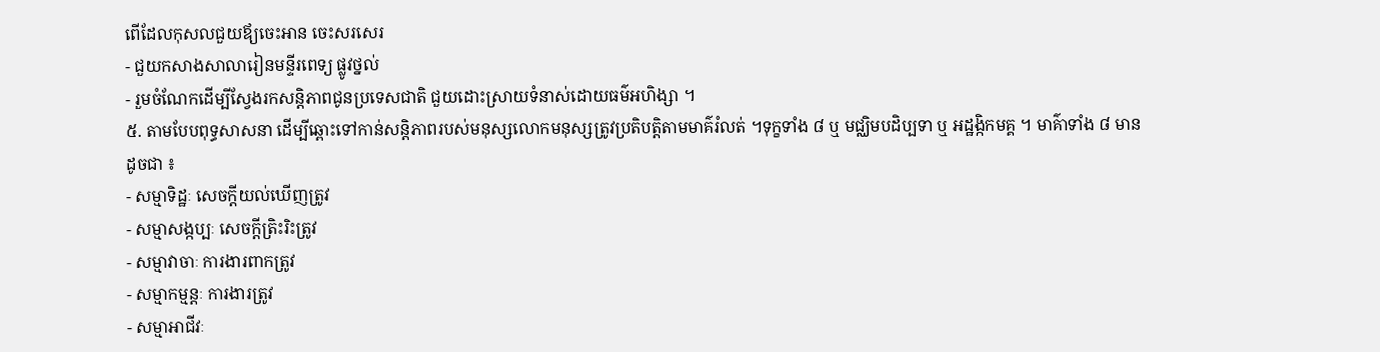ពើដែលកុសលជួយឪ្យចេះអាន ចេះសរសេរ
- ជួយកសាងសាលារៀនមន្ទីរពេទ្យ ផ្លូវថ្នល់
- រួមចំណែកដើម្បីស្វែងរកសន្ដិភាពជូនប្រទេសជាតិ ជួយដោះស្រាយទំនាស់ដោយធម៌អហិង្សា ។
៥. តាមបែបពុទ្ធសាសនា ដើម្បីឆ្ពោះទៅកាន់សន្ដិភាពរបស់មនុស្សលោកមនុស្សត្រូវប្រតិបត្តិតាមមាគ៌រំលត់ ។ទុក្ខទាំង ៨ ឬ មជ្ឈិមបដិប្បទា ឬ អដ្ឋង្កិកមគ្គ ។ មាគ៌ាទាំង ៨ មានដូចជា ៖
- សម្មាទិដ្ឋៈ សេចក្ដីយល់ឃើញត្រូវ
- សម្មាសង្កប្បៈ សេចក្ដីត្រិះរិះត្រូវ
- សម្មាវាចាៈ ការងារពាកត្រូវ
- សម្មាកម្មន្ដៈ ការងារត្រូវ
- សម្មាអាជីវៈ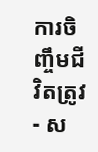ការចិញ្ចឹមជីវិតត្រូវ
- ស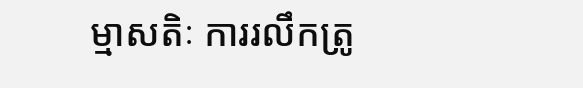ម្មាសតិៈ ការរលឹកត្រូ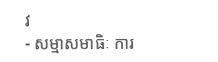វ
- សម្មាសមាធិៈ ការ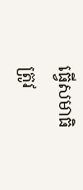ធ្វើសមាធិត្រូវ